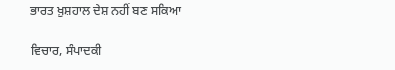ਭਾਰਤ ਖ਼ੁਸ਼ਹਾਲ ਦੇਸ਼ ਨਹੀਂ ਬਣ ਸਕਿਆ

ਵਿਚਾਰ, ਸੰਪਾਦਕੀ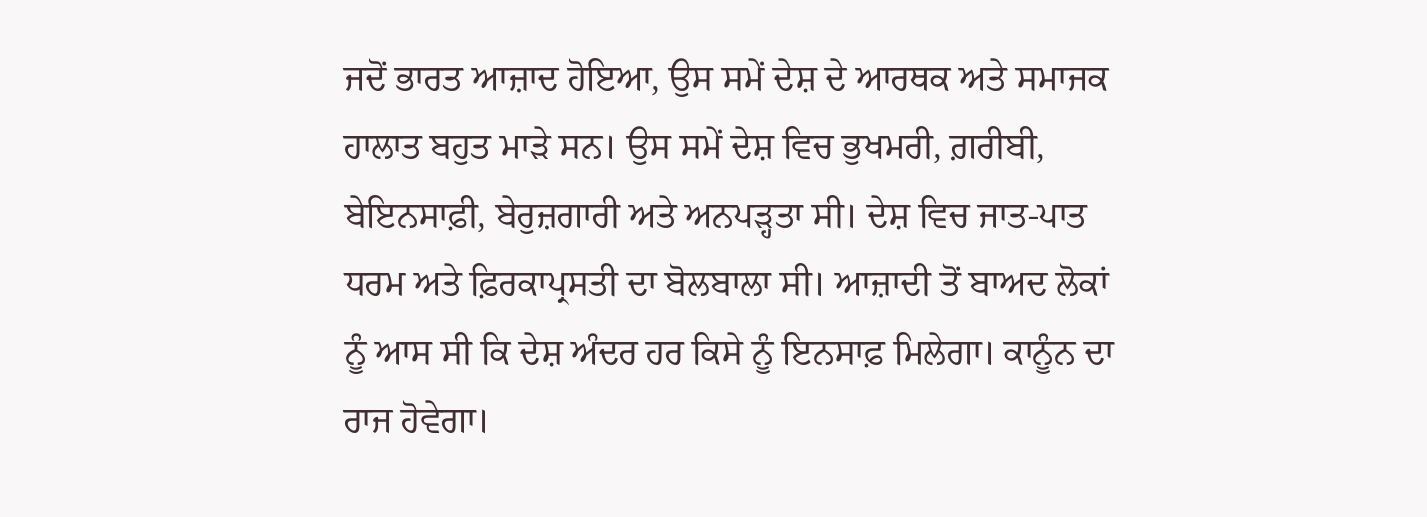ਜਦੋਂ ਭਾਰਤ ਆਜ਼ਾਦ ਹੋਇਆ, ਉਸ ਸਮੇਂ ਦੇਸ਼ ਦੇ ਆਰਥਕ ਅਤੇ ਸਮਾਜਕ ਹਾਲਾਤ ਬਹੁਤ ਮਾੜੇ ਸਨ। ਉਸ ਸਮੇਂ ਦੇਸ਼ ਵਿਚ ਭੁਖਮਰੀ, ਗ਼ਰੀਬੀ, ਬੇਇਨਸਾਫ਼ੀ, ਬੇਰੁਜ਼ਗਾਰੀ ਅਤੇ ਅਨਪੜ੍ਹਤਾ ਸੀ। ਦੇਸ਼ ਵਿਚ ਜਾਤ-ਪਾਤ ਧਰਮ ਅਤੇ ਫ਼ਿਰਕਾਪ੍ਰਸਤੀ ਦਾ ਬੋਲਬਾਲਾ ਸੀ। ਆਜ਼ਾਦੀ ਤੋਂ ਬਾਅਦ ਲੋਕਾਂ ਨੂੰ ਆਸ ਸੀ ਕਿ ਦੇਸ਼ ਅੰਦਰ ਹਰ ਕਿਸੇ ਨੂੰ ਇਨਸਾਫ਼ ਮਿਲੇਗਾ। ਕਾਨੂੰਨ ਦਾ ਰਾਜ ਹੋਵੇਗਾ।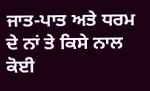ਜਾਤ-ਪਾਤ ਅਤੇ ਧਰਮ ਦੇ ਨਾਂ ਤੇ ਕਿਸੇ ਨਾਲ ਕੋਈ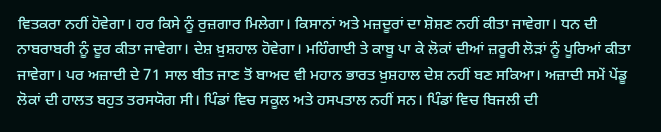ਵਿਤਕਰਾ ਨਹੀਂ ਹੋਵੇਗਾ। ਹਰ ਕਿਸੇ ਨੂੰ ਰੁਜ਼ਗਾਰ ਮਿਲੇਗਾ। ਕਿਸਾਨਾਂ ਅਤੇ ਮਜ਼ਦੂਰਾਂ ਦਾ ਸ਼ੋਸ਼ਣ ਨਹੀਂ ਕੀਤਾ ਜਾਵੇਗਾ। ਧਨ ਦੀ ਨਾਬਰਾਬਰੀ ਨੂੰ ਦੂਰ ਕੀਤਾ ਜਾਵੇਗਾ। ਦੇਸ਼ ਖ਼ੁਸ਼ਹਾਲ ਹੋਵੇਗਾ। ਮਹਿੰਗਾਈ ਤੇ ਕਾਬੂ ਪਾ ਕੇ ਲੋਕਾਂ ਦੀਆਂ ਜ਼ਰੂਰੀ ਲੋੜਾਂ ਨੂੰ ਪੂਰਿਆਂ ਕੀਤਾ ਜਾਵੇਗਾ। ਪਰ ਅਜ਼ਾਦੀ ਦੇ 71 ਸਾਲ ਬੀਤ ਜਾਣ ਤੋਂ ਬਾਅਦ ਵੀ ਮਹਾਨ ਭਾਰਤ ਖ਼ੁਸ਼ਹਾਲ ਦੇਸ਼ ਨਹੀਂ ਬਣ ਸਕਿਆ। ਅਜ਼ਾਦੀ ਸਮੇਂ ਪੇਂਡੂ ਲੋਕਾਂ ਦੀ ਹਾਲਤ ਬਹੁਤ ਤਰਸਯੋਗ ਸੀ। ਪਿੰਡਾਂ ਵਿਚ ਸਕੂਲ ਅਤੇ ਹਸਪਤਾਲ ਨਹੀਂ ਸਨ। ਪਿੰਡਾਂ ਵਿਚ ਬਿਜਲੀ ਦੀ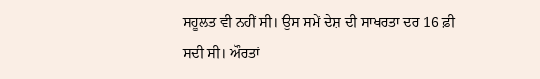ਸਹੂਲਤ ਵੀ ਨਹੀਂ ਸੀ। ਉਸ ਸਮੇਂ ਦੇਸ਼ ਦੀ ਸਾਖਰਤਾ ਦਰ 16 ਫ਼ੀ ਸਦੀ ਸੀ। ਔਰਤਾਂ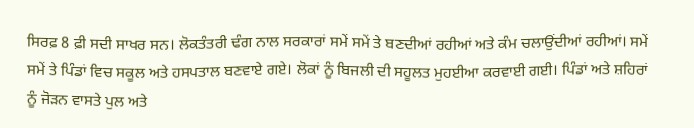ਸਿਰਫ਼ 8 ਫ਼ੀ ਸਦੀ ਸਾਖਰ ਸਨ। ਲੋਕਤੰਤਰੀ ਢੰਗ ਨਾਲ ਸਰਕਾਰਾਂ ਸਮੇਂ ਸਮੇਂ ਤੇ ਬਣਦੀਆਂ ਰਹੀਆਂ ਅਤੇ ਕੰਮ ਚਲਾਉਂਦੀਆਂ ਰਹੀਆਂ। ਸਮੇਂ ਸਮੇਂ ਤੇ ਪਿੰਡਾਂ ਵਿਚ ਸਕੂਲ ਅਤੇ ਹਸਪਤਾਲ ਬਣਵਾਏ ਗਏ। ਲੋਕਾਂ ਨੂੰ ਬਿਜਲੀ ਦੀ ਸਹੂਲਤ ਮੁਹਈਆ ਕਰਵਾਈ ਗਈ। ਪਿੰਡਾਂ ਅਤੇ ਸ਼ਹਿਰਾਂ ਨੂੰ ਜੋੜਨ ਵਾਸਤੇ ਪੁਲ ਅਤੇ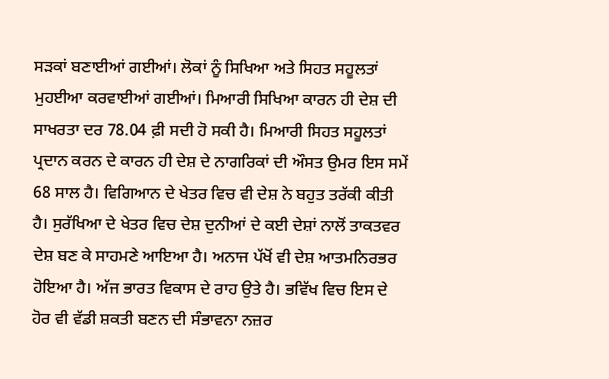ਸੜਕਾਂ ਬਣਾਈਆਂ ਗਈਆਂ। ਲੋਕਾਂ ਨੂੰ ਸਿਖਿਆ ਅਤੇ ਸਿਹਤ ਸਹੂਲਤਾਂ ਮੁਹਈਆ ਕਰਵਾਈਆਂ ਗਈਆਂ। ਮਿਆਰੀ ਸਿਖਿਆ ਕਾਰਨ ਹੀ ਦੇਸ਼ ਦੀ ਸਾਖਰਤਾ ਦਰ 78.04 ਫ਼ੀ ਸਦੀ ਹੋ ਸਕੀ ਹੈ। ਮਿਆਰੀ ਸਿਹਤ ਸਹੂਲਤਾਂ ਪ੍ਰਦਾਨ ਕਰਨ ਦੇ ਕਾਰਨ ਹੀ ਦੇਸ਼ ਦੇ ਨਾਗਰਿਕਾਂ ਦੀ ਔਸਤ ਉਮਰ ਇਸ ਸਮੇਂ 68 ਸਾਲ ਹੈ। ਵਿਗਿਆਨ ਦੇ ਖੇਤਰ ਵਿਚ ਵੀ ਦੇਸ਼ ਨੇ ਬਹੁਤ ਤਰੱਕੀ ਕੀਤੀ ਹੈ। ਸੁਰੱਖਿਆ ਦੇ ਖੇਤਰ ਵਿਚ ਦੇਸ਼ ਦੁਨੀਆਂ ਦੇ ਕਈ ਦੇਸ਼ਾਂ ਨਾਲੋਂ ਤਾਕਤਵਰ ਦੇਸ਼ ਬਣ ਕੇ ਸਾਹਮਣੇ ਆਇਆ ਹੈ। ਅਨਾਜ ਪੱਖੋਂ ਵੀ ਦੇਸ਼ ਆਤਮਨਿਰਭਰ ਹੋਇਆ ਹੈ। ਅੱਜ ਭਾਰਤ ਵਿਕਾਸ ਦੇ ਰਾਹ ਉਤੇ ਹੈ। ਭਵਿੱਖ ਵਿਚ ਇਸ ਦੇ ਹੋਰ ਵੀ ਵੱਡੀ ਸ਼ਕਤੀ ਬਣਨ ਦੀ ਸੰਭਾਵਨਾ ਨਜ਼ਰ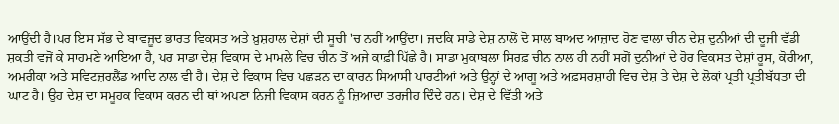ਆਉਂਦੀ ਹੈ।ਪਰ ਇਸ ਸੱਭ ਦੇ ਬਾਵਜੂਦ ਭਾਰਤ ਵਿਕਸਤ ਅਤੇ ਖ਼ੁਸ਼ਹਾਲ ਦੇਸ਼ਾਂ ਦੀ ਸੂਚੀ 'ਚ ਨਹੀਂ ਆਉਂਦਾ। ਜਦਕਿ ਸਾਡੇ ਦੇਸ਼ ਨਾਲੋਂ ਦੋ ਸਾਲ ਬਾਅਦ ਆਜ਼ਾਦ ਹੋਣ ਵਾਲਾ ਚੀਨ ਦੇਸ਼ ਦੁਨੀਆਂ ਦੀ ਦੂਜੀ ਵੱਡੀ ਸ਼ਕਤੀ ਵਜੋਂ ਕੇ ਸਾਹਮਣੇ ਆਇਆ ਹੈ, ਪਰ ਸਾਡਾ ਦੇਸ਼ ਵਿਕਾਸ ਦੇ ਮਾਮਲੇ ਵਿਚ ਚੀਨ ਤੋਂ ਅਜੇ ਕਾਫ਼ੀ ਪਿੱਛੇ ਹੈ। ਸਾਡਾ ਮੁਕਾਬਲਾ ਸਿਰਫ਼ ਚੀਨ ਨਾਲ ਹੀ ਨਹੀਂ ਸਗੋਂ ਦੁਨੀਆਂ ਦੇ ਹੋਰ ਵਿਕਸਤ ਦੇਸ਼ਾਂ ਰੂਸ, ਕੋਰੀਆ, ਅਮਰੀਕਾ ਅਤੇ ਸਵਿਟਜ਼ਰਲੈਂਡ ਆਦਿ ਨਾਲ ਵੀ ਹੈ। ਦੇਸ਼ ਦੇ ਵਿਕਾਸ ਵਿਚ ਪਛੜਨ ਦਾ ਕਾਰਨ ਸਿਆਸੀ ਪਾਰਟੀਆਂ ਅਤੇ ਉਨ੍ਹਾਂ ਦੇ ਆਗੂ ਅਤੇ ਅਫ਼ਸਰਸ਼ਾਹੀ ਵਿਚ ਦੇਸ਼ ਤੇ ਦੇਸ਼ ਦੇ ਲੋਕਾਂ ਪ੍ਰਤੀ ਪ੍ਰਤੀਬੱਧਤਾ ਦੀ ਘਾਟ ਹੈ। ਉਹ ਦੇਸ਼ ਦਾ ਸਮੂਹਕ ਵਿਕਾਸ ਕਰਨ ਦੀ ਥਾਂ ਅਪਣਾ ਨਿਜੀ ਵਿਕਾਸ ਕਰਨ ਨੂੰ ਜ਼ਿਆਦਾ ਤਰਜੀਹ ਦਿੰਦੇ ਹਨ। ਦੇਸ਼ ਦੇ ਵਿੱਤੀ ਅਤੇ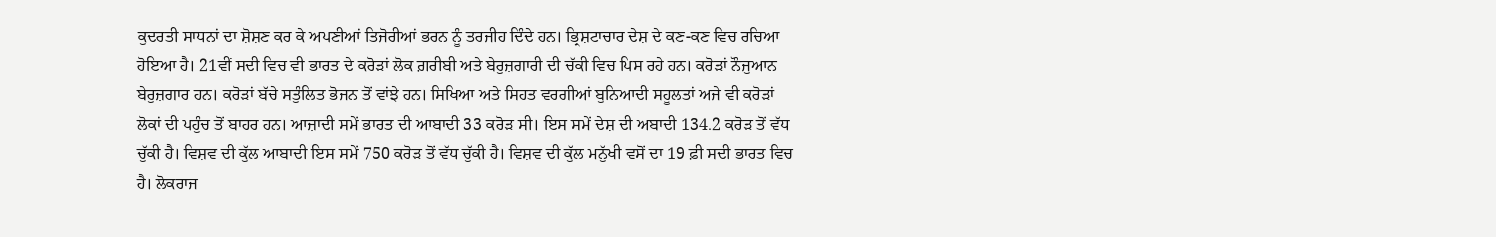ਕੁਦਰਤੀ ਸਾਧਨਾਂ ਦਾ ਸ਼ੋਸ਼ਣ ਕਰ ਕੇ ਅਪਣੀਆਂ ਤਿਜੋਰੀਆਂ ਭਰਨ ਨੂੰ ਤਰਜੀਹ ਦਿੰਦੇ ਹਨ। ਭ੍ਰਿਸ਼ਟਾਚਾਰ ਦੇਸ਼ ਦੇ ਕਣ-ਕਣ ਵਿਚ ਰਚਿਆ ਹੋਇਆ ਹੈ। 21ਵੀਂ ਸਦੀ ਵਿਚ ਵੀ ਭਾਰਤ ਦੇ ਕਰੋੜਾਂ ਲੋਕ ਗ਼ਰੀਬੀ ਅਤੇ ਬੇਰੁਜ਼ਗਾਰੀ ਦੀ ਚੱਕੀ ਵਿਚ ਪਿਸ ਰਹੇ ਹਨ। ਕਰੋੜਾਂ ਨੌਜੁਆਨ ਬੇਰੁਜ਼ਗਾਰ ਹਨ। ਕਰੋੜਾਂ ਬੱਚੇ ਸਤੁੰਲਿਤ ਭੋਜਨ ਤੋਂ ਵਾਂਝੇ ਹਨ। ਸਿਖਿਆ ਅਤੇ ਸਿਹਤ ਵਰਗੀਆਂ ਬੁਨਿਆਦੀ ਸਹੂਲਤਾਂ ਅਜੇ ਵੀ ਕਰੋੜਾਂ ਲੋਕਾਂ ਦੀ ਪਹੁੰਚ ਤੋਂ ਬਾਹਰ ਹਨ। ਆਜ਼ਾਦੀ ਸਮੇਂ ਭਾਰਤ ਦੀ ਆਬਾਦੀ 33 ਕਰੋੜ ਸੀ। ਇਸ ਸਮੇਂ ਦੇਸ਼ ਦੀ ਅਬਾਦੀ 134.2 ਕਰੋੜ ਤੋਂ ਵੱਧ ਚੁੱਕੀ ਹੈ। ਵਿਸ਼ਵ ਦੀ ਕੁੱਲ ਆਬਾਦੀ ਇਸ ਸਮੇਂ 750 ਕਰੋੜ ਤੋਂ ਵੱਧ ਚੁੱਕੀ ਹੈ। ਵਿਸ਼ਵ ਦੀ ਕੁੱਲ ਮਨੁੱਖੀ ਵਸੋਂ ਦਾ 19 ਫ਼ੀ ਸਦੀ ਭਾਰਤ ਵਿਚ ਹੈ। ਲੋਕਰਾਜ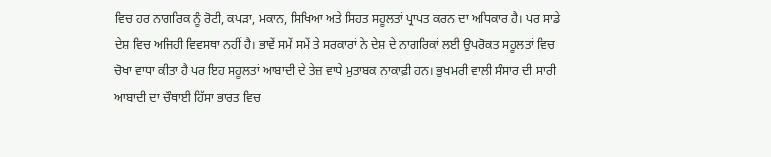ਵਿਚ ਹਰ ਨਾਗਰਿਕ ਨੂੰ ਰੋਟੀ, ਕਪੜਾ, ਮਕਾਨ, ਸਿਖਿਆ ਅਤੇ ਸਿਹਤ ਸਹੂਲਤਾਂ ਪ੍ਰਾਪਤ ਕਰਨ ਦਾ ਅਧਿਕਾਰ ਹੈ। ਪਰ ਸਾਡੇ ਦੇਸ਼ ਵਿਚ ਅਜਿਹੀ ਵਿਵਸਥਾ ਨਹੀਂ ਹੈ। ਭਾਵੇਂ ਸਮੇਂ ਸਮੇਂ ਤੇ ਸਰਕਾਰਾਂ ਨੇ ਦੇਸ਼ ਦੇ ਨਾਗਰਿਕਾਂ ਲਈ ਉਪਰੋਕਤ ਸਹੂਲਤਾਂ ਵਿਚ ਚੋਖਾ ਵਾਧਾ ਕੀਤਾ ਹੈ ਪਰ ਇਹ ਸਹੂਲਤਾਂ ਆਬਾਦੀ ਦੇ ਤੇਜ਼ ਵਾਧੇ ਮੁਤਾਬਕ ਨਾਕਾਫ਼ੀ ਹਨ। ਭੁਖਮਰੀ ਵਾਲੀ ਸੰਸਾਰ ਦੀ ਸਾਰੀ ਆਬਾਦੀ ਦਾ ਚੌਥਾਈ ਹਿੱਸਾ ਭਾਰਤ ਵਿਚ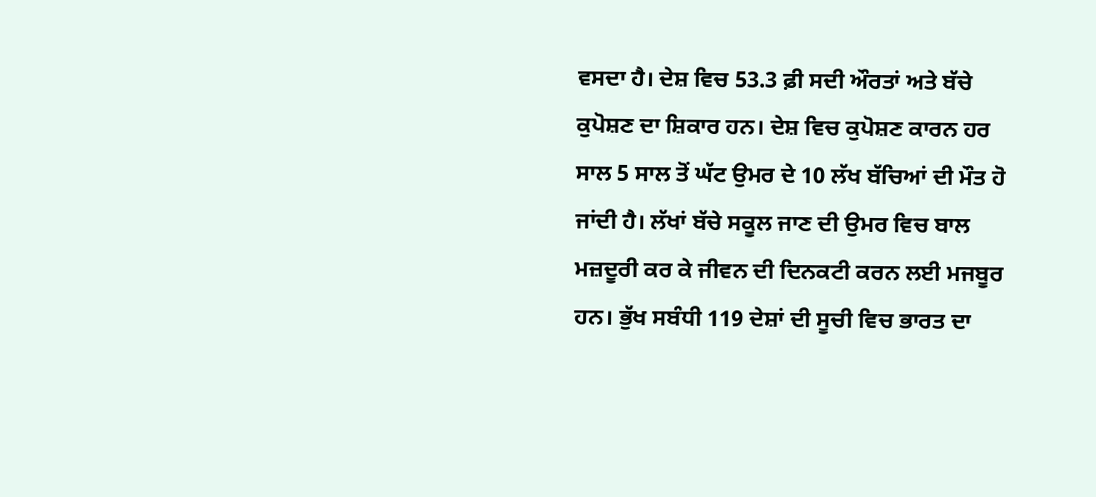ਵਸਦਾ ਹੈ। ਦੇਸ਼ ਵਿਚ 53.3 ਫ਼ੀ ਸਦੀ ਔਰਤਾਂ ਅਤੇ ਬੱਚੇ ਕੁਪੋਸ਼ਣ ਦਾ ਸ਼ਿਕਾਰ ਹਨ। ਦੇਸ਼ ਵਿਚ ਕੁਪੋਸ਼ਣ ਕਾਰਨ ਹਰ ਸਾਲ 5 ਸਾਲ ਤੋਂ ਘੱਟ ਉਮਰ ਦੇ 10 ਲੱਖ ਬੱਚਿਆਂ ਦੀ ਮੌਤ ਹੋ ਜਾਂਦੀ ਹੈ। ਲੱਖਾਂ ਬੱਚੇ ਸਕੂਲ ਜਾਣ ਦੀ ਉਮਰ ਵਿਚ ਬਾਲ ਮਜ਼ਦੂਰੀ ਕਰ ਕੇ ਜੀਵਨ ਦੀ ਦਿਨਕਟੀ ਕਰਨ ਲਈ ਮਜਬੂਰ ਹਨ। ਭੁੱਖ ਸਬੰਧੀ 119 ਦੇਸ਼ਾਂ ਦੀ ਸੂਚੀ ਵਿਚ ਭਾਰਤ ਦਾ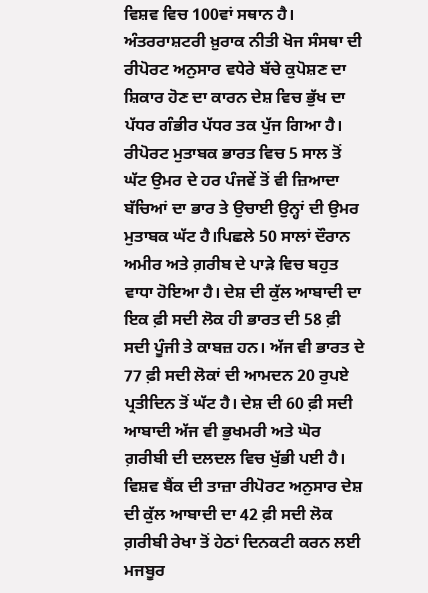ਵਿਸ਼ਵ ਵਿਚ 100ਵਾਂ ਸਥਾਨ ਹੈ। ਅੰਤਰਰਾਸ਼ਟਰੀ ਖ਼ੁਰਾਕ ਨੀਤੀ ਖੋਜ ਸੰਸਥਾ ਦੀ ਰੀਪੋਰਟ ਅਨੁਸਾਰ ਵਧੇਰੇ ਬੱਚੇ ਕੁਪੋਸ਼ਣ ਦਾ ਸ਼ਿਕਾਰ ਹੋਣ ਦਾ ਕਾਰਨ ਦੇਸ਼ ਵਿਚ ਭੁੱਖ ਦਾ ਪੱਧਰ ਗੰਭੀਰ ਪੱਧਰ ਤਕ ਪੁੱਜ ਗਿਆ ਹੈ। ਰੀਪੋਰਟ ਮੁਤਾਬਕ ਭਾਰਤ ਵਿਚ 5 ਸਾਲ ਤੋਂ ਘੱਟ ਉਮਰ ਦੇ ਹਰ ਪੰਜਵੇਂ ਤੋਂ ਵੀ ਜ਼ਿਆਦਾ ਬੱਚਿਆਂ ਦਾ ਭਾਰ ਤੇ ਉਚਾਈ ਉਨ੍ਹਾਂ ਦੀ ਉਮਰ ਮੁਤਾਬਕ ਘੱਟ ਹੈ।ਪਿਛਲੇ 50 ਸਾਲਾਂ ਦੌਰਾਨ ਅਮੀਰ ਅਤੇ ਗ਼ਰੀਬ ਦੇ ਪਾੜੇ ਵਿਚ ਬਹੁਤ ਵਾਧਾ ਹੋਇਆ ਹੈ। ਦੇਸ਼ ਦੀ ਕੁੱਲ ਆਬਾਦੀ ਦਾ ਇਕ ਫ਼ੀ ਸਦੀ ਲੋਕ ਹੀ ਭਾਰਤ ਦੀ 58 ਫ਼ੀ ਸਦੀ ਪੂੰਜੀ ਤੇ ਕਾਬਜ਼ ਹਨ। ਅੱਜ ਵੀ ਭਾਰਤ ਦੇ 77 ਫ਼ੀ ਸਦੀ ਲੋਕਾਂ ਦੀ ਆਮਦਨ 20 ਰੁਪਏ ਪ੍ਰਤੀਦਿਨ ਤੋਂ ਘੱਟ ਹੈ। ਦੇਸ਼ ਦੀ 60 ਫ਼ੀ ਸਦੀ ਆਬਾਦੀ ਅੱਜ ਵੀ ਭੁਖਮਰੀ ਅਤੇ ਘੋਰ ਗ਼ਰੀਬੀ ਦੀ ਦਲਦਲ ਵਿਚ ਖੁੱਭੀ ਪਈ ਹੈ। ਵਿਸ਼ਵ ਬੈਂਕ ਦੀ ਤਾਜ਼ਾ ਰੀਪੋਰਟ ਅਨੁਸਾਰ ਦੇਸ਼ ਦੀ ਕੁੱਲ ਆਬਾਦੀ ਦਾ 42 ਫ਼ੀ ਸਦੀ ਲੋਕ ਗ਼ਰੀਬੀ ਰੇਖਾ ਤੋਂ ਹੇਠਾਂ ਦਿਨਕਟੀ ਕਰਨ ਲਈ ਮਜਬੂਰ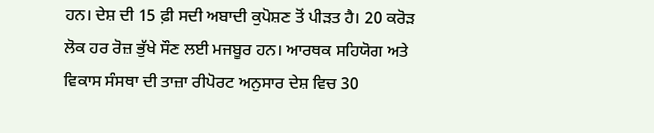ਹਨ। ਦੇਸ਼ ਦੀ 15 ਫ਼ੀ ਸਦੀ ਅਬਾਦੀ ਕੁਪੋਸ਼ਣ ਤੋਂ ਪੀੜਤ ਹੈ। 20 ਕਰੋੜ ਲੋਕ ਹਰ ਰੋਜ਼ ਭੁੱਖੇ ਸੌਣ ਲਈ ਮਜਬੂਰ ਹਨ। ਆਰਥਕ ਸਹਿਯੋਗ ਅਤੇ ਵਿਕਾਸ ਸੰਸਥਾ ਦੀ ਤਾਜ਼ਾ ਰੀਪੋਰਟ ਅਨੁਸਾਰ ਦੇਸ਼ ਵਿਚ 30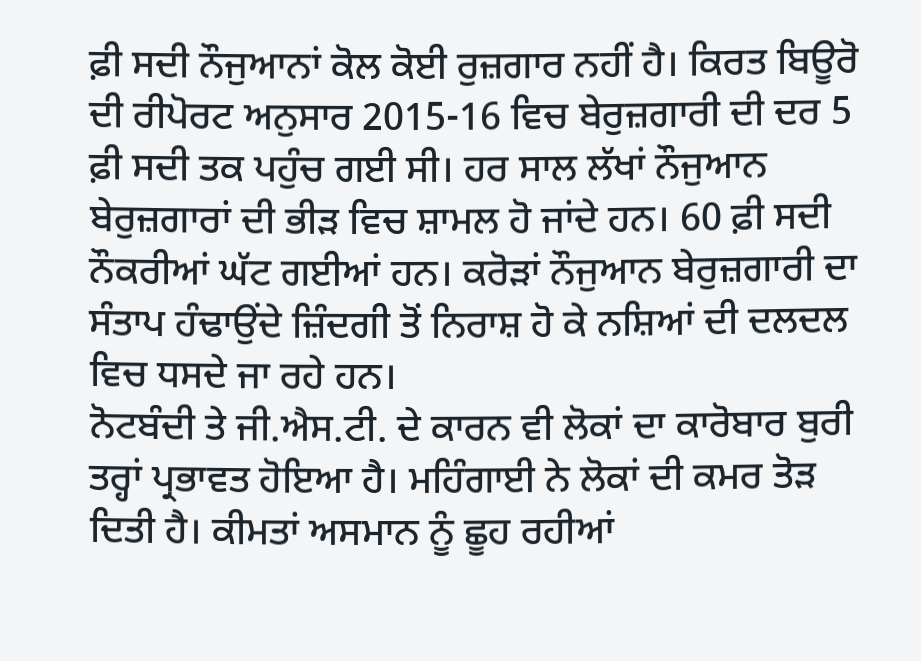ਫ਼ੀ ਸਦੀ ਨੌਜੁਆਨਾਂ ਕੋਲ ਕੋਈ ਰੁਜ਼ਗਾਰ ਨਹੀਂ ਹੈ। ਕਿਰਤ ਬਿਊਰੋ ਦੀ ਰੀਪੋਰਟ ਅਨੁਸਾਰ 2015-16 ਵਿਚ ਬੇਰੁਜ਼ਗਾਰੀ ਦੀ ਦਰ 5 ਫ਼ੀ ਸਦੀ ਤਕ ਪਹੁੰਚ ਗਈ ਸੀ। ਹਰ ਸਾਲ ਲੱਖਾਂ ਨੌਜੁਆਨ ਬੇਰੁਜ਼ਗਾਰਾਂ ਦੀ ਭੀੜ ਵਿਚ ਸ਼ਾਮਲ ਹੋ ਜਾਂਦੇ ਹਨ। 60 ਫ਼ੀ ਸਦੀ ਨੌਕਰੀਆਂ ਘੱਟ ਗਈਆਂ ਹਨ। ਕਰੋੜਾਂ ਨੌਜੁਆਨ ਬੇਰੁਜ਼ਗਾਰੀ ਦਾ ਸੰਤਾਪ ਹੰਢਾਉਂਦੇ ਜ਼ਿੰਦਗੀ ਤੋਂ ਨਿਰਾਸ਼ ਹੋ ਕੇ ਨਸ਼ਿਆਂ ਦੀ ਦਲਦਲ ਵਿਚ ਧਸਦੇ ਜਾ ਰਹੇ ਹਨ।
ਨੋਟਬੰਦੀ ਤੇ ਜੀ.ਐਸ.ਟੀ. ਦੇ ਕਾਰਨ ਵੀ ਲੋਕਾਂ ਦਾ ਕਾਰੋਬਾਰ ਬੁਰੀ ਤਰ੍ਹਾਂ ਪ੍ਰਭਾਵਤ ਹੋਇਆ ਹੈ। ਮਹਿੰਗਾਈ ਨੇ ਲੋਕਾਂ ਦੀ ਕਮਰ ਤੋੜ ਦਿਤੀ ਹੈ। ਕੀਮਤਾਂ ਅਸਮਾਨ ਨੂੰ ਛੂਹ ਰਹੀਆਂ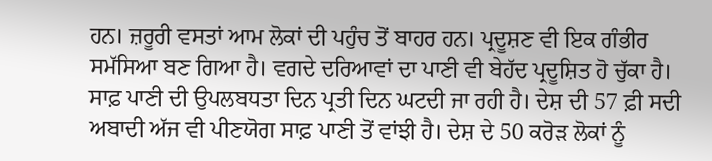ਹਨ। ਜ਼ਰੂਰੀ ਵਸਤਾਂ ਆਮ ਲੋਕਾਂ ਦੀ ਪਹੁੰਚ ਤੋਂ ਬਾਹਰ ਹਨ। ਪ੍ਰਦੂਸ਼ਣ ਵੀ ਇਕ ਗੰਭੀਰ ਸਮੱਸਿਆ ਬਣ ਗਿਆ ਹੈ। ਵਗਦੇ ਦਰਿਆਵਾਂ ਦਾ ਪਾਣੀ ਵੀ ਬੇਹੱਦ ਪ੍ਰਦੂਸ਼ਿਤ ਹੋ ਚੁੱਕਾ ਹੈ। ਸਾਫ਼ ਪਾਣੀ ਦੀ ਉਪਲਬਧਤਾ ਦਿਨ ਪ੍ਰਤੀ ਦਿਨ ਘਟਦੀ ਜਾ ਰਹੀ ਹੈ। ਦੇਸ਼ ਦੀ 57 ਫ਼ੀ ਸਦੀ ਅਬਾਦੀ ਅੱਜ ਵੀ ਪੀਣਯੋਗ ਸਾਫ਼ ਪਾਣੀ ਤੋਂ ਵਾਂਝੀ ਹੈ। ਦੇਸ਼ ਦੇ 50 ਕਰੋੜ ਲੋਕਾਂ ਨੂੰ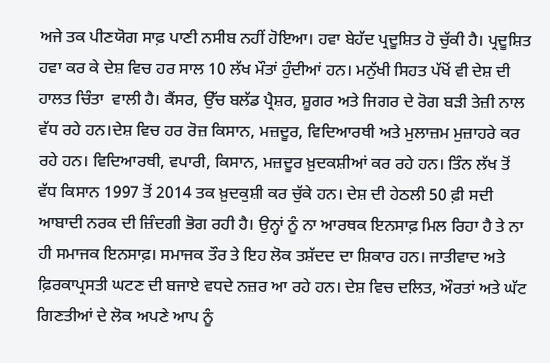ਅਜੇ ਤਕ ਪੀਣਯੋਗ ਸਾਫ਼ ਪਾਣੀ ਨਸੀਬ ਨਹੀਂ ਹੋਇਆ। ਹਵਾ ਬੇਹੱਦ ਪ੍ਰਦੂਸ਼ਿਤ ਹੋ ਚੁੱਕੀ ਹੈ। ਪ੍ਰਦੂਸ਼ਿਤ ਹਵਾ ਕਰ ਕੇ ਦੇਸ਼ ਵਿਚ ਹਰ ਸਾਲ 10 ਲੱਖ ਮੌਤਾਂ ਹੁੰਦੀਆਂ ਹਨ। ਮਨੁੱਖੀ ਸਿਹਤ ਪੱਖੋਂ ਵੀ ਦੇਸ਼ ਦੀ ਹਾਲਤ ਚਿੰਤਾ  ਵਾਲੀ ਹੈ। ਕੈਂਸਰ, ਉੱਚ ਬਲੱਡ ਪ੍ਰੈਸ਼ਰ, ਸ਼ੂਗਰ ਅਤੇ ਜਿਗਰ ਦੇ ਰੋਗ ਬੜੀ ਤੇਜ਼ੀ ਨਾਲ ਵੱਧ ਰਹੇ ਹਨ।ਦੇਸ਼ ਵਿਚ ਹਰ ਰੋਜ਼ ਕਿਸਾਨ, ਮਜ਼ਦੂਰ, ਵਿਦਿਆਰਥੀ ਅਤੇ ਮੁਲਾਜ਼ਮ ਮੁਜ਼ਾਹਰੇ ਕਰ ਰਹੇ ਹਨ। ਵਿਦਿਆਰਥੀ, ਵਪਾਰੀ, ਕਿਸਾਨ, ਮਜ਼ਦੂਰ ਖ਼ੁਦਕਸ਼ੀਆਂ ਕਰ ਰਹੇ ਹਨ। ਤਿੰਨ ਲੱਖ ਤੋਂ ਵੱਧ ਕਿਸਾਨ 1997 ਤੋਂ 2014 ਤਕ ਖ਼ੁਦਕੁਸ਼ੀ ਕਰ ਚੁੱਕੇ ਹਨ। ਦੇਸ਼ ਦੀ ਹੇਠਲੀ 50 ਫ਼ੀ ਸਦੀ ਆਬਾਦੀ ਨਰਕ ਦੀ ਜ਼ਿੰਦਗੀ ਭੋਗ ਰਹੀ ਹੈ। ਉਨ੍ਹਾਂ ਨੂੰ ਨਾ ਆਰਥਕ ਇਨਸਾਫ਼ ਮਿਲ ਰਿਹਾ ਹੈ ਤੇ ਨਾ ਹੀ ਸਮਾਜਕ ਇਨਸਾਫ਼। ਸਮਾਜਕ ਤੌਰ ਤੇ ਇਹ ਲੋਕ ਤਸ਼ੱਦਦ ਦਾ ਸ਼ਿਕਾਰ ਹਨ। ਜਾਤੀਵਾਦ ਅਤੇ ਫ਼ਿਰਕਾਪ੍ਰਸਤੀ ਘਟਣ ਦੀ ਬਜਾਏ ਵਧਦੇ ਨਜ਼ਰ ਆ ਰਹੇ ਹਨ। ਦੇਸ਼ ਵਿਚ ਦਲਿਤ, ਔਰਤਾਂ ਅਤੇ ਘੱਟ ਗਿਣਤੀਆਂ ਦੇ ਲੋਕ ਅਪਣੇ ਆਪ ਨੂੰ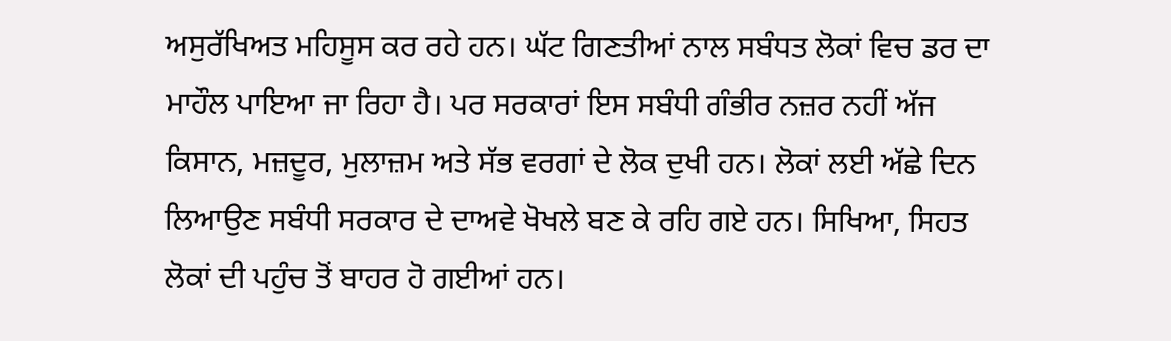ਅਸੁਰੱਖਿਅਤ ਮਹਿਸੂਸ ਕਰ ਰਹੇ ਹਨ। ਘੱਟ ਗਿਣਤੀਆਂ ਨਾਲ ਸਬੰਧਤ ਲੋਕਾਂ ਵਿਚ ਡਰ ਦਾ ਮਾਹੌਲ ਪਾਇਆ ਜਾ ਰਿਹਾ ਹੈ। ਪਰ ਸਰਕਾਰਾਂ ਇਸ ਸਬੰਧੀ ਗੰਭੀਰ ਨਜ਼ਰ ਨਹੀਂ ਅੱਜ ਕਿਸਾਨ, ਮਜ਼ਦੂਰ, ਮੁਲਾਜ਼ਮ ਅਤੇ ਸੱਭ ਵਰਗਾਂ ਦੇ ਲੋਕ ਦੁਖੀ ਹਨ। ਲੋਕਾਂ ਲਈ ਅੱਛੇ ਦਿਨ ਲਿਆਉਣ ਸਬੰਧੀ ਸਰਕਾਰ ਦੇ ਦਾਅਵੇ ਖੋਖਲੇ ਬਣ ਕੇ ਰਹਿ ਗਏ ਹਨ। ਸਿਖਿਆ, ਸਿਹਤ ਲੋਕਾਂ ਦੀ ਪਹੁੰਚ ਤੋਂ ਬਾਹਰ ਹੋ ਗਈਆਂ ਹਨ।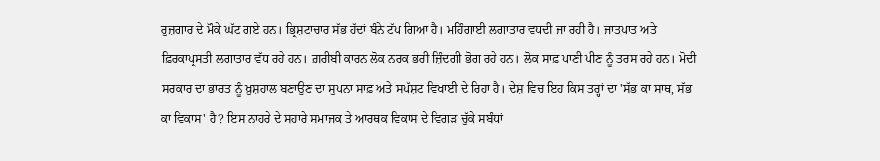ਰੁਜ਼ਗਾਰ ਦੇ ਮੌਕੇ ਘੱਟ ਗਏ ਹਨ। ਭ੍ਰਿਸ਼ਟਾਚਾਰ ਸੱਭ ਹੱਦਾਂ ਬੰਨੇ ਟੱਪ ਗਿਆ ਹੈ। ਮਹਿੰਗਾਈ ਲਗਾਤਾਰ ਵਧਦੀ ਜਾ ਰਹੀ ਹੈ। ਜਾਤਪਾਤ ਅਤੇ ਫ਼ਿਰਕਾਪ੍ਰਸਤੀ ਲਗਾਤਾਰ ਵੱਧ ਰਹੇ ਹਨ। ਗ਼ਰੀਬੀ ਕਾਰਨ ਲੋਕ ਨਰਕ ਭਰੀ ਜ਼ਿੰਦਗੀ ਭੋਗ ਰਹੇ ਹਨ। ਲੋਕ ਸਾਫ਼ ਪਾਣੀ ਪੀਣ ਨੂੰ ਤਰਸ ਰਹੇ ਹਨ। ਮੋਦੀ ਸਰਕਾਰ ਦਾ ਭਾਰਤ ਨੂੰ ਖ਼ੁਸ਼ਹਾਲ ਬਣਾਉਣ ਦਾ ਸੁਪਨਾ ਸਾਫ਼ ਅਤੇ ਸਪੱਸ਼ਟ ਵਿਖਾਈ ਦੇ ਰਿਹਾ ਹੈ। ਦੇਸ਼ ਵਿਚ ਇਹ ਕਿਸ ਤਰ੍ਹਾਂ ਦਾ 'ਸੱਭ ਕਾ ਸਾਥ, ਸੱਭ ਕਾ ਵਿਕਾਸ' ਹੈ? ਇਸ ਨਾਹਰੇ ਦੇ ਸਹਾਰੇ ਸਮਾਜਕ ਤੇ ਆਰਥਕ ਵਿਕਾਸ ਦੇ ਵਿਗੜ ਚੁੱਕੇ ਸਬੰਧਾਂ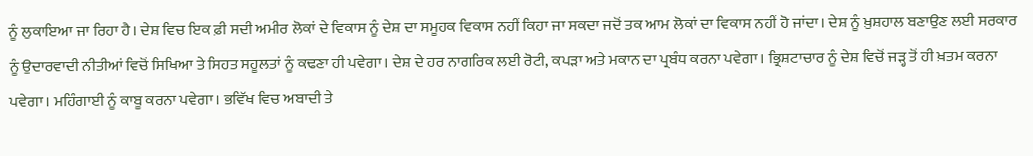ਨੂੰ ਲੁਕਾਇਆ ਜਾ ਰਿਹਾ ਹੈ। ਦੇਸ਼ ਵਿਚ ਇਕ ਫ਼ੀ ਸਦੀ ਅਮੀਰ ਲੋਕਾਂ ਦੇ ਵਿਕਾਸ ਨੂੰ ਦੇਸ਼ ਦਾ ਸਮੂਹਕ ਵਿਕਾਸ ਨਹੀਂ ਕਿਹਾ ਜਾ ਸਕਦਾ ਜਦੋਂ ਤਕ ਆਮ ਲੋਕਾਂ ਦਾ ਵਿਕਾਸ ਨਹੀਂ ਹੋ ਜਾਂਦਾ। ਦੇਸ਼ ਨੂੰ ਖ਼ੁਸ਼ਹਾਲ ਬਣਾਉਣ ਲਈ ਸਰਕਾਰ ਨੂੰ ਉਦਾਰਵਾਦੀ ਨੀਤੀਆਂ ਵਿਚੋਂ ਸਿਖਿਆ ਤੇ ਸਿਹਤ ਸਹੂਲਤਾਂ ਨੂੰ ਕਢਣਾ ਹੀ ਪਵੇਗਾ। ਦੇਸ਼ ਦੇ ਹਰ ਨਾਗਰਿਕ ਲਈ ਰੋਟੀ, ਕਪੜਾ ਅਤੇ ਮਕਾਨ ਦਾ ਪ੍ਰਬੰਧ ਕਰਨਾ ਪਵੇਗਾ। ਭ੍ਰਿਸ਼ਟਾਚਾਰ ਨੂੰ ਦੇਸ਼ ਵਿਚੋਂ ਜੜ੍ਹ ਤੋਂ ਹੀ ਖ਼ਤਮ ਕਰਨਾ ਪਵੇਗਾ। ਮਹਿੰਗਾਈ ਨੂੰ ਕਾਬੂ ਕਰਨਾ ਪਵੇਗਾ। ਭਵਿੱਖ ਵਿਚ ਅਬਾਦੀ ਤੇ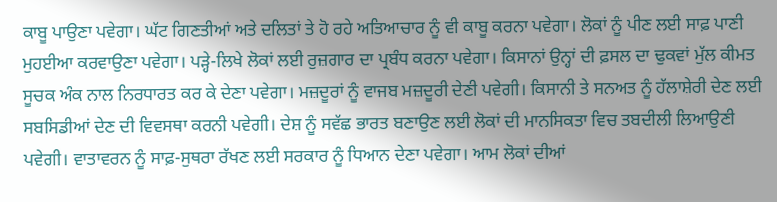ਕਾਬੂ ਪਾਉਣਾ ਪਵੇਗਾ। ਘੱਟ ਗਿਣਤੀਆਂ ਅਤੇ ਦਲਿਤਾਂ ਤੇ ਹੋ ਰਹੇ ਅਤਿਆਚਾਰ ਨੂੰ ਵੀ ਕਾਬੂ ਕਰਨਾ ਪਵੇਗਾ। ਲੋਕਾਂ ਨੂੰ ਪੀਣ ਲਈ ਸਾਫ਼ ਪਾਣੀ ਮੁਹਈਆ ਕਰਵਾਉਣਾ ਪਵੇਗਾ। ਪੜ੍ਹੇ-ਲਿਖੇ ਲੋਕਾਂ ਲਈ ਰੁਜ਼ਗਾਰ ਦਾ ਪ੍ਰਬੰਧ ਕਰਨਾ ਪਵੇਗਾ। ਕਿਸਾਨਾਂ ਉਨ੍ਹਾਂ ਦੀ ਫ਼ਸਲ ਦਾ ਢੁਕਵਾਂ ਮੁੱਲ ਕੀਮਤ ਸੂਚਕ ਅੰਕ ਨਾਲ ਨਿਰਧਾਰਤ ਕਰ ਕੇ ਦੇਣਾ ਪਵੇਗਾ। ਮਜ਼ਦੂਰਾਂ ਨੂੰ ਵਾਜਬ ਮਜ਼ਦੂਰੀ ਦੇਣੀ ਪਵੇਗੀ। ਕਿਸਾਨੀ ਤੇ ਸਨਅਤ ਨੂੰ ਹੱਲਾਸ਼ੇਰੀ ਦੇਣ ਲਈ ਸਬਸਿਡੀਆਂ ਦੇਣ ਦੀ ਵਿਵਸਥਾ ਕਰਨੀ ਪਵੇਗੀ। ਦੇਸ਼ ਨੂੰ ਸਵੱਛ ਭਾਰਤ ਬਣਾਉਣ ਲਈ ਲੋਕਾਂ ਦੀ ਮਾਨਸਿਕਤਾ ਵਿਚ ਤਬਦੀਲੀ ਲਿਆਉਣੀ ਪਵੇਗੀ। ਵਾਤਾਵਰਨ ਨੂੰ ਸਾਫ਼-ਸੁਥਰਾ ਰੱਖਣ ਲਈ ਸਰਕਾਰ ਨੂੰ ਧਿਆਨ ਦੇਣਾ ਪਵੇਗਾ। ਆਮ ਲੋਕਾਂ ਦੀਆਂ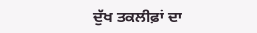ਦੁੱਖ ਤਕਲੀਫ਼ਾਂ ਦਾ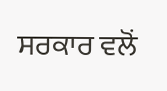ਸਰਕਾਰ ਵਲੋਂ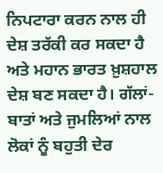ਨਿਪਟਾਰਾ ਕਰਨ ਨਾਲ ਹੀ ਦੇਸ਼ ਤਰੱਕੀ ਕਰ ਸਕਦਾ ਹੈ ਅਤੇ ਮਹਾਨ ਭਾਰਤ ਖ਼ੁਸ਼ਹਾਲ ਦੇਸ਼ ਬਣ ਸਕਦਾ ਹੈ। ਗੱਲਾਂ-ਬਾਤਾਂ ਅਤੇ ਜੁਮਲਿਆਂ ਨਾਲ ਲੋਕਾਂ ਨੂੰ ਬਹੁਤੀ ਦੇਰ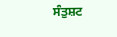ਸੰਤੁਸ਼ਟ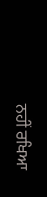ਨਹੀਂ ਰਖਿਆ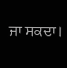ਜਾ ਸਕਦਾ।